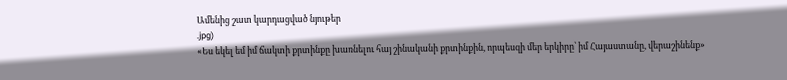Ամենից շատ կարդացված նյութեր
.jpg)
«Ես եկել եմ իմ ճակտի քրտինքը խառնելու հայ շինականի քրտինքին, որպեսզի մեր երկիրը՝ իմ Հայաստանը, վերաշինենք»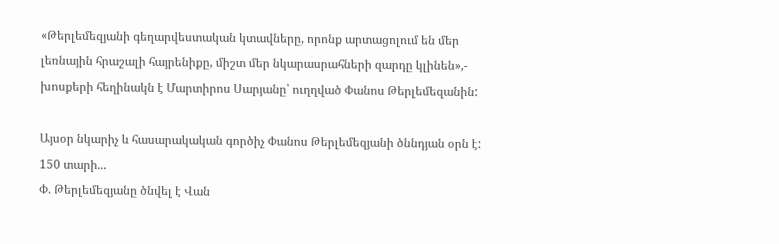«Թերլեմեզյանի գեղարվեստական կտավները, որոնք արտացոլում են մեր լեռնային հրաշալի հայրենիքը, միշտ մեր նկարասրահների զարդը կլինեն»,- խոսքերի հեղինակն է Մարտիրոս Սարյանը՝ ուղղված Փանոս Թերլեմեզանին:

Այսօր նկարիչ և հասարակական գործիչ Փանոս Թերլեմեզյանի ծննդյան օրն է:
150 տարի...
Փ. Թերլեմեզյանը ծնվել է Վան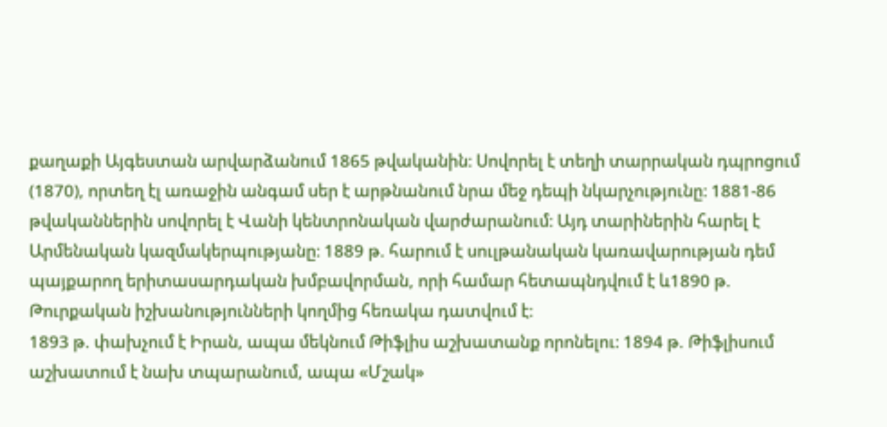քաղաքի Այգեստան արվարձանում 1865 թվականին։ Սովորել է տեղի տարրական դպրոցում (1870), որտեղ էլ առաջին անգամ սեր է արթնանում նրա մեջ դեպի նկարչությունը։ 1881-86 թվականներին սովորել է Վանի կենտրոնական վարժարանում։ Այդ տարիներին հարել է Արմենական կազմակերպությանը։ 1889 թ. հարում է սուլթանական կառավարության դեմ պայքարող երիտասարդական խմբավորման, որի համար հետապնդվում է և1890 թ. Թուրքական իշխանությունների կողմից հեռակա դատվում է։
1893 թ. փախչում է Իրան, ապա մեկնում Թիֆլիս աշխատանք որոնելու։ 1894 թ. Թիֆլիսում աշխատում է նախ տպարանում, ապա «Մշակ»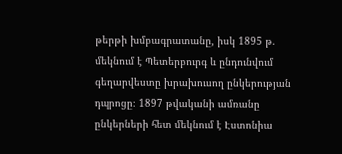թերթի խմբագրատանը, իսկ 1895 թ. մեկնում է Պետերբուրգ և ընդունվում գեղարվեստը խրախուսող ընկերության դպրոցը։ 1897 թվականի ամռանը ընկերների հետ մեկնում է Էստոնիա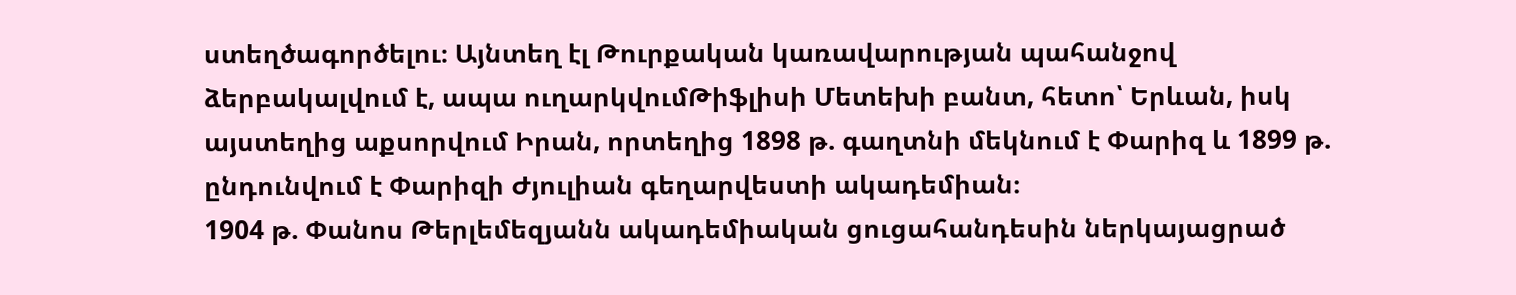ստեղծագործելու։ Այնտեղ էլ Թուրքական կառավարության պահանջով ձերբակալվում է, ապա ուղարկվումԹիֆլիսի Մետեխի բանտ, հետո՝ Երևան, իսկ այստեղից աքսորվում Իրան, որտեղից 1898 թ. գաղտնի մեկնում է Փարիզ և 1899 թ. ընդունվում է Փարիզի Ժյուլիան գեղարվեստի ակադեմիան։
1904 թ. Փանոս Թերլեմեզյանն ակադեմիական ցուցահանդեսին ներկայացրած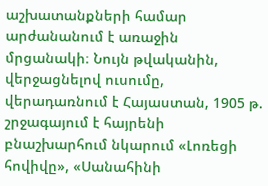աշխատանքների համար արժանանում է առաջին մրցանակի։ Նույն թվականին, վերջացնելով ուսումը, վերադառնում է Հայաստան, 1905 թ. շրջագայում է հայրենի բնաշխարհում նկարում «Լոռեցի հովիվը», «Սանահինի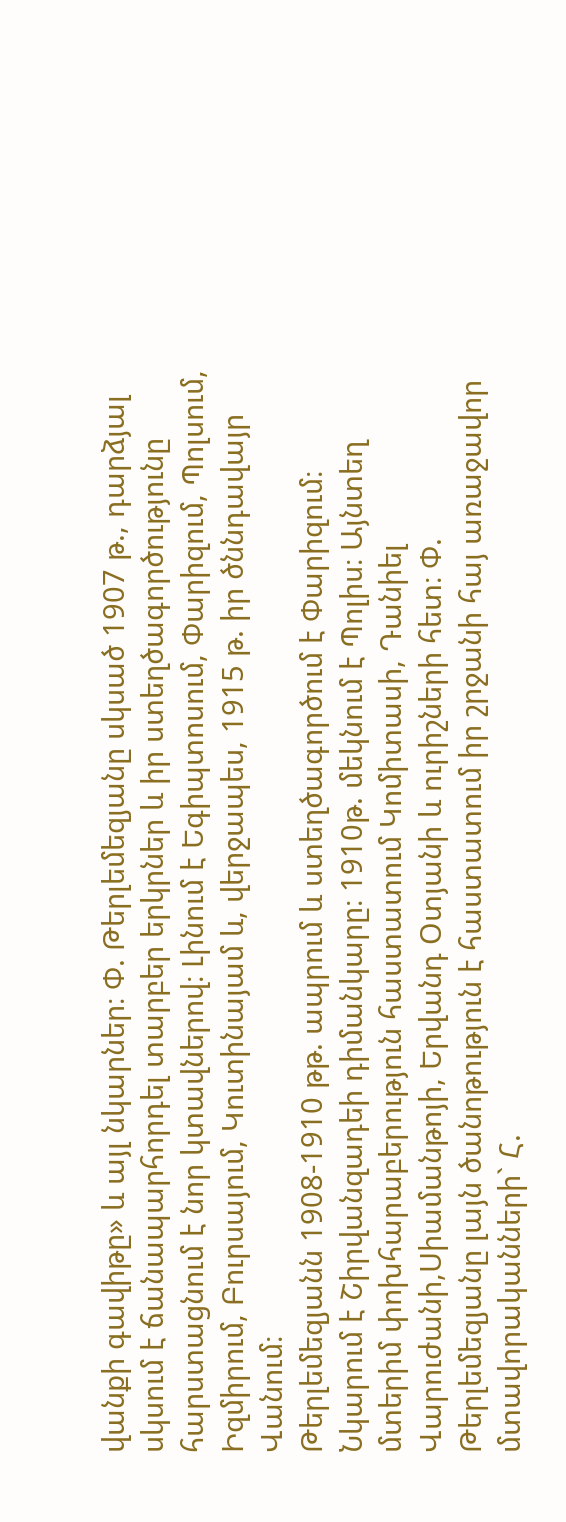վանքի գավիթը» և այլ նկարներ։ Փ. Թերլեմեզյանը սկսած 1907 թ., դարձյալ սկսում է ճանապարհորդել տարբեր երկրներ և իր ստեղծագործությունը հարստացնում է նոր կտավներով։ Լինում է Եգիպտոսում, Փարիզում, Պոլսում, Իզմիրում, Բուրսայում, Կուտինայամ և, վերջապես, 1915 թ. իր ծննդավայր Վանում։
Թերլեմեզյանն 1908-1910 թթ. ապրում և ստեղծագործում է Փարիզում։ Նկարում է Շիրվանզադեի դիմանկարը։ 1910թ. մեկնում է Պոլիս։ Այնտեղ մտերիմ փոխհարաբերություն հաստատում Կոմիտասի, Դանիել Վարուժանի,Սիամանթոյի, Երվանդ Օտյանի և ուրիշների հետ։ Փ. Թերլեմեզյանը լայն ծանոթություն է հաստատում իր շրջանի հայ առաջավոր մտավորականների` Հ.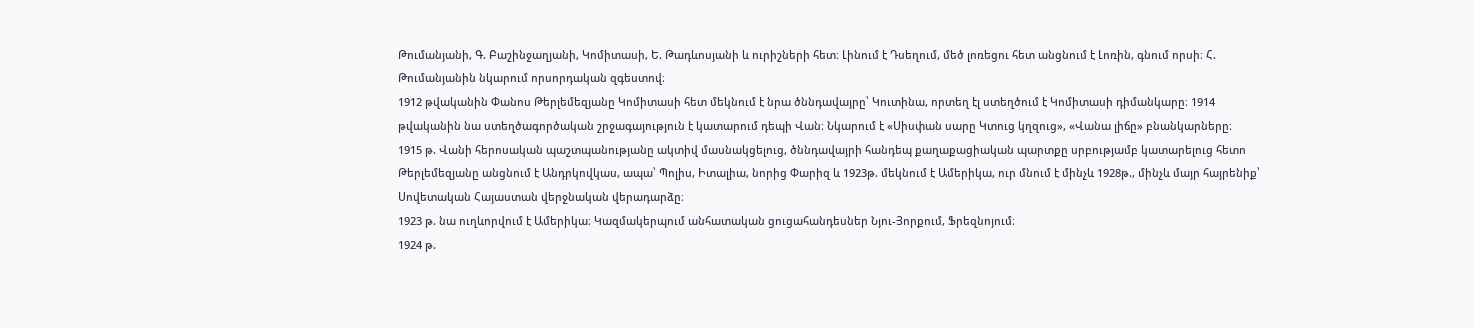Թումանյանի, Գ. Բաշինջաղյանի, Կոմիտասի, Ե. Թադևոսյանի և ուրիշների հետ։ Լինում է Դսեղում, մեծ լոռեցու հետ անցնում է Լոռին, գնում որսի։ Հ. Թումանյանին նկարում որսորդական զգեստով։
1912 թվականին Փանոս Թերլեմեզյանը Կոմիտասի հետ մեկնում է նրա ծննդավայրը՝ Կուտինա, որտեղ էլ ստեղծում է Կոմիտասի դիմանկարը։ 1914 թվականին նա ստեղծագործական շրջագայություն է կատարում դեպի Վան։ Նկարում է «Սիսփան սարը Կտուց կղզուց», «Վանա լիճը» բնանկարները։
1915 թ. Վանի հերոսական պաշտպանությանը ակտիվ մասնակցելուց, ծննդավայրի հանդեպ քաղաքացիական պարտքը սրբությամբ կատարելուց հետո Թերլեմեզյանը անցնում է Անդրկովկաս, ապա՝ Պոլիս, Իտալիա, նորից Փարիզ և 1923թ. մեկնում է Ամերիկա, ուր մնում է մինչև 1928թ., մինչև մայր հայրենիք՝ Սովետական Հայաստան վերջնական վերադարձը։
1923 թ. նա ուղևորվում է Ամերիկա։ Կազմակերպում անհատական ցուցահանդեսներ Նյու-Յորքում, Ֆրեզնոյում։
1924 թ.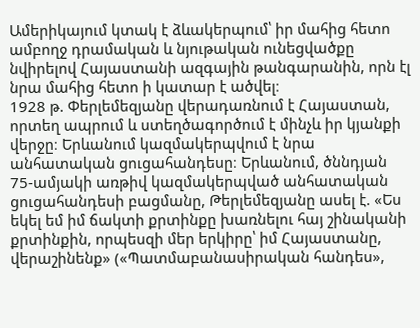Ամերիկայում կտակ է ձևակերպում՝ իր մահից հետո ամբողջ դրամական և նյութական ունեցվածքը նվիրելով Հայաստանի ազգային թանգարանին, որն էլ նրա մահից հետո ի կատար է ածվել։
1928 թ. Փերլեմեզյանը վերադառնում է Հայաստան, որտեղ ապրում և ստեղծագործում է մինչև իր կյանքի վերջը։ Երևանում կազմակերպվում է նրա անհատական ցուցահանդեսը։ Երևանում, ծննդյան 75-ամյակի առթիվ կազմակերպված անհատական ցուցահանդեսի բացմանը, Թերլեմեզյանը ասել է. «Ես եկել եմ իմ ճակտի քրտինքը խառնելու հայ շինականի քրտինքին, որպեսզի մեր երկիրը՝ իմ Հայաստանը, վերաշինենք» («Պատմաբանասիրական հանդես»,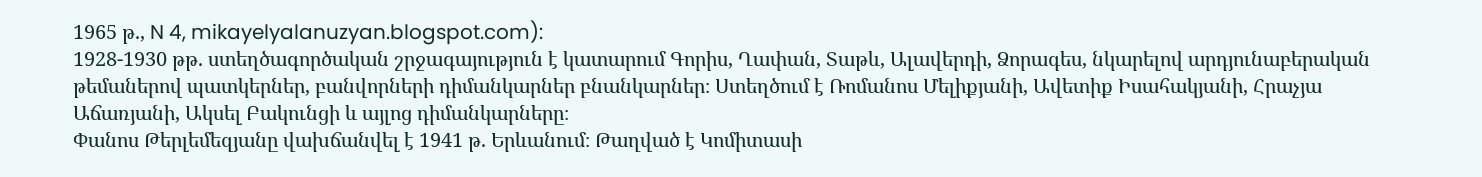1965 թ., N 4, mikayelyalanuzyan.blogspot.com):
1928-1930 թթ. ստեղծագործական շրջագայություն է կատարում Գորիս, Ղափան, Տաթև, Ալավերդի, Ձորագես, նկարելով արդյունաբերական թեմաներով պատկերներ, բանվորների դիմանկարներ բնանկարներ։ Ստեղծում է Ռոմանոս Մելիքյանի, Ավետիք Իսահակյանի, Հրաչյա Աճառյանի, Ակսել Բակունցի և այլոց դիմանկարները։
Փանոս Թերլեմեզյանը վախճանվել է 1941 թ. Երևանում։ Թաղված է Կոմիտասի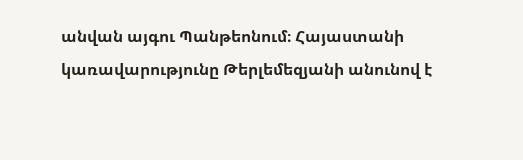անվան այգու Պանթեոնում։ Հայաստանի կառավարությունը Թերլեմեզյանի անունով է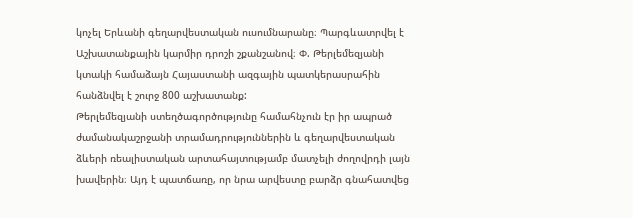կոչել Երևանի գեղարվեստական ուսումնարանը։ Պարգևատրվել է Աշխատանքային կարմիր դրոշի շքանշանով։ Փ. Թերլեմեզյանի կտակի համաձայն Հայաստանի ազգային պատկերասրահին հանձնվել է շուրջ 800 աշխատանք:
Թերլեմեզյանի ստեղծագործությունը համահնչուն էր իր ապրած ժամանակաշրջանի տրամադրություններին և գեղարվեստական ձևերի ռեալիստական արտահայտությամբ մատչելի ժողովրդի լայն խավերին։ Այդ է պատճառը, որ նրա արվեստը բարձր գնահատվեց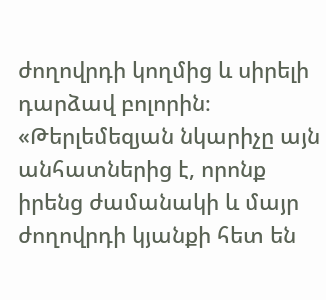ժողովրդի կողմից և սիրելի դարձավ բոլորին։
«Թերլեմեզյան նկարիչը այն անհատներից է, որոնք իրենց ժամանակի և մայր ժողովրդի կյանքի հետ են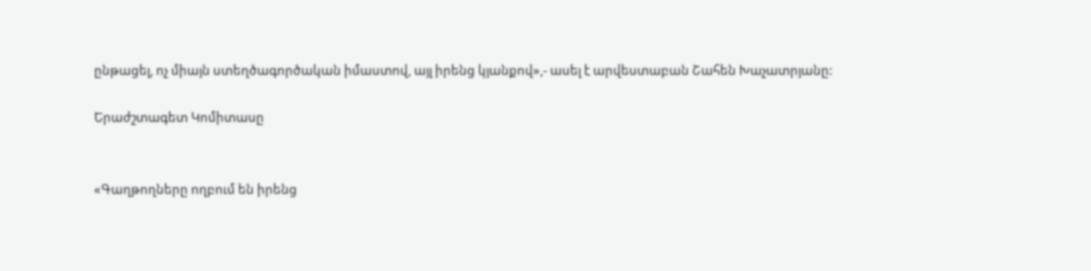ընթացել, ոչ միայն ստեղծագործական իմաստով, այլ իրենց կյանքով»,- ասել է արվեստաբան Շահեն Խաչատրյանը:

Երաժշտագետ Կոմիտասը


«Գաղթողները ողբում են իրենց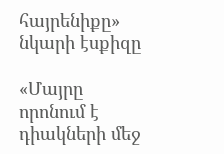հայրենիքը» նկարի էսքիզը

«Մայրը որոնում է դիակների մեջ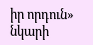իր որդուն» նկարի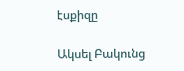էսքիզը

Ակսել Բակունց